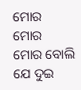ମୋର
ମୋର
ମୋର ବୋଲି ଯେ ଦୁଇ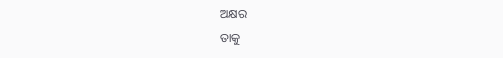ଅକ୍ଷର
ତାକୁ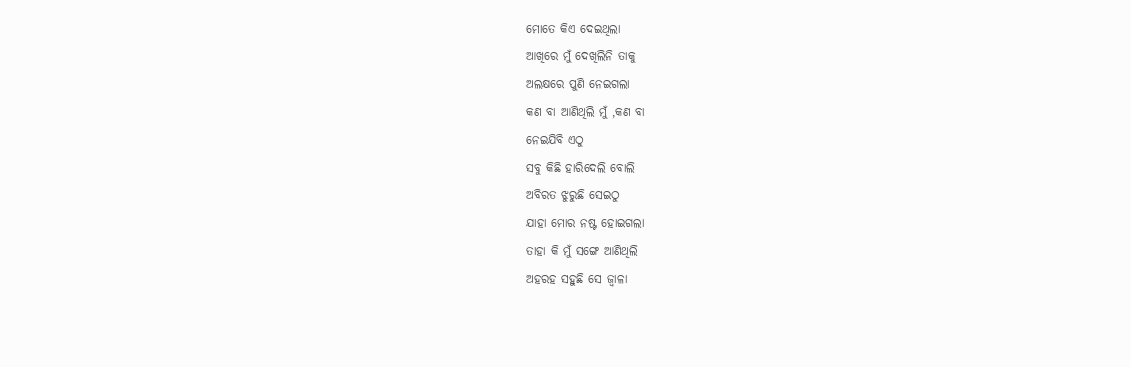ମୋତେ କିଏ ଦେଇଥିଲା
ଆଖିରେ ମୁଁ ଦେଖିଲିନି ତାକୁ
ଅଲକ୍ଷରେ ପୁଣି ନେଇଗଲା
କଣ ବା ଆଣିଥିଲି ମୁଁ ,କଣ ବା
ନେଇଯିବି ଏଠୁ
ସବୁ କିଛି ହାରିଦେଲି ବୋଲି
ଅବିରତ ଝୁରୁଛି ସେଇଠୁ
ଯାହା ମୋର ନଷ୍ଟ ହୋଇଗଲା
ତାହା କି ମୁଁ ସଙ୍ଗେ ଆଣିଥିଲି
ଅହରହ ସହୁଛି ସେ ଜ୍ୱାଳା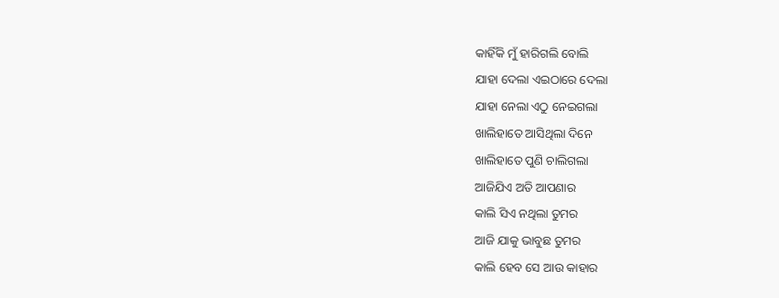କାହିଁକି ମୁଁ ହାରିଗଲି ବୋଲି
ଯାହା ଦେଲା ଏଇଠାରେ ଦେଲା
ଯାହା ନେଲା ଏଠୁ ନେଇଗଲା
ଖାଲିହାତେ ଆସିଥିଲା ଦିନେ
ଖାଲିହାତେ ପୁଣି ଚାଲିଗଲା
ଆଜିଯିଏ ଅତି ଆପଣାର
କାଲି ସିଏ ନଥିଲା ତୁମର
ଆଜି ଯାକୁ ଭାବୁଛ ତୁମର
କାଲି ହେବ ସେ ଆଉ କାହାର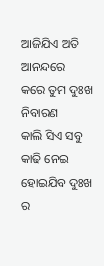ଆଜିଯିଏ ଅତି ଆନନ୍ଦରେ
କରେ ତୁମ ଦୁଃଖ ନିବାରଣ
କାଲି ସିଏ ସବୁ କାଢି ନେଇ
ହୋଇଯିବ ଦୁଃଖ ର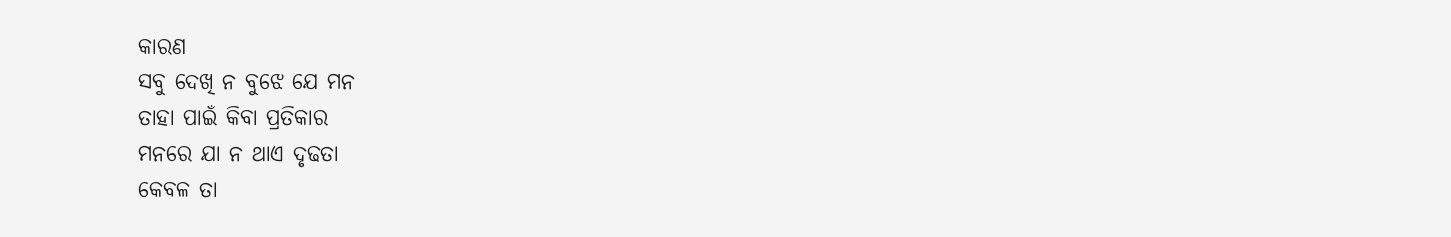କାରଣ
ସବୁ ଦେଖି ନ ବୁଝେ ଯେ ମନ
ତାହା ପାଇଁ କିବା ପ୍ରତିକାର
ମନରେ ଯା ନ ଥାଏ ଦୃଢତା
କେବଳ ତା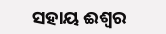ସହାୟ ଈଶ୍ୱର